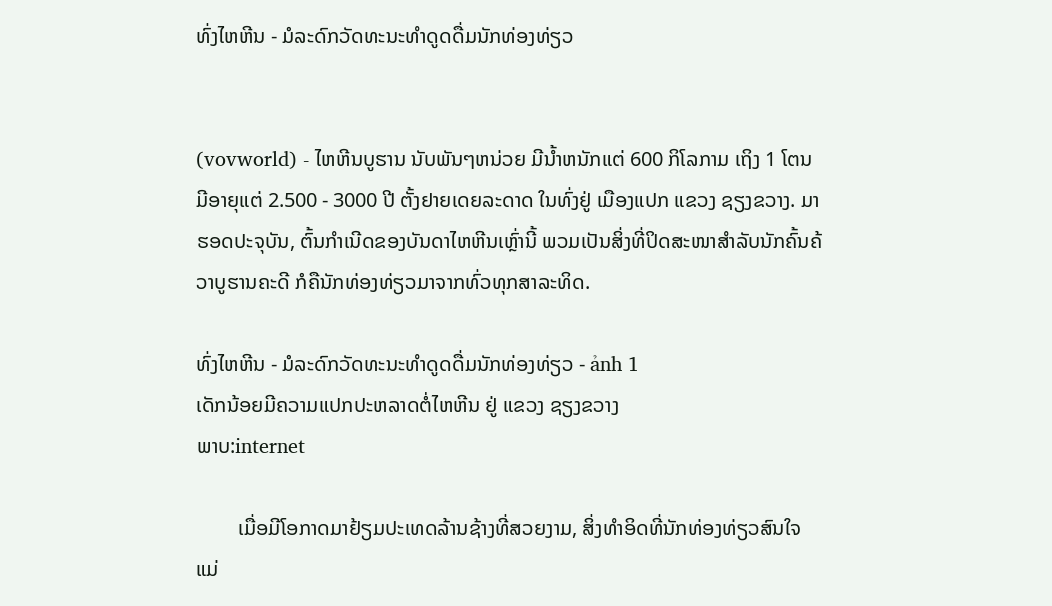ທົ່ງໄຫຫີນ - ມໍລະດົກວັດທະນະທຳດູດດື່ມນັກທ່ອງທ່ຽວ


(vovworld) - ໄຫຫີນບູຮານ ນັບພັນໆຫນ່ວຍ ມີນ້ຳຫນັກແຕ່ 600 ກິໂລກາມ ເຖິງ 1 ໂຕນ ມີອາຍຸແຕ່ 2.500 - 3000 ປີ ຕັ້ງຢາຍເດຍລະດາດ ໃນທົ່ງຢູ່ ເມືອງແປກ ແຂວງ ຊຽງຂວາງ. ມາຮອດປະຈຸບັນ, ຕົ້ນກຳເນີດຂອງບັນດາໄຫຫີນເຫຼົ່ານີ້ ພວມເປັນສິ່ງທີ່ປິດສະໜາສຳລັບນັກຄົ້ນຄ້ວາບູຮານຄະດີ ກໍຄືນັກທ່ອງທ່ຽວມາຈາກທົ່ວທຸກສາລະທິດ.

ທົ່ງໄຫຫີນ - ມໍລະດົກວັດທະນະທຳດູດດື່ມນັກທ່ອງທ່ຽວ - ảnh 1
ເດັກນ້ອຍມີຄວາມແປກປະຫລາດຕໍ່ໄຫຫີນ ຢູ່ ແຂວງ ຊຽງຂວາງ
ພາບ:internet

        ເມື່ອມີໂອກາດມາຢ້ຽມປະເທດລ້ານຊ້າງທີ່ສວຍງາມ, ສິ່ງທຳອິດທີ່ນັກທ່ອງທ່ຽວສົນໃຈແມ່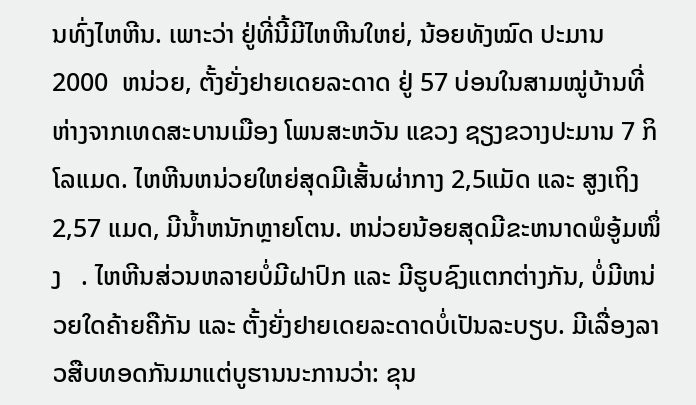ນທົ່ງໄຫຫີນ. ເພາະວ່າ ຢູ່ທີ່ນີ້ມີໄຫຫີນໃຫຍ່, ນ້ອຍທັງໝົດ ປະມານ 2000  ຫນ່ວຍ, ຕັ້ງຍັ່ງຢາຍເດຍລະດາດ ຢູ່ 57 ບ່ອນໃນສາມໝູ່ບ້ານທີ່ຫ່າງຈາກເທດສະບານເມືອງ ໂພນສະຫວັນ ແຂວງ ຊຽງຂວາງປະມານ 7 ກິໂລແມດ. ໄຫຫີນຫນ່ວຍໃຫຍ່ສຸດມີເສັ້ນຜ່າກາງ 2,5ແມັດ ແລະ ສູງເຖິງ 2,57 ແມດ, ມີນ້ຳຫນັກຫຼາຍໂຕນ. ຫນ່ວຍນ້ອຍສຸດມີຂະຫນາດພໍອູ້ມໜຶ່ງ   . ໄຫຫີນສ່ວນຫລາຍບໍ່ມີຝາປົກ ແລະ ມີຮູບຊົງແຕກຕ່າງກັນ, ບໍ່ມີຫນ່ວຍໃດຄ້າຍຄືກັນ ແລະ ຕັ້ງຍັ່ງຢາຍເດຍລະດາດບໍ່ເປັນລະບຽບ. ມີເລື່ອງລາວສືບທອດກັນມາແຕ່ບູຮານນະການວ່າ: ຂຸນ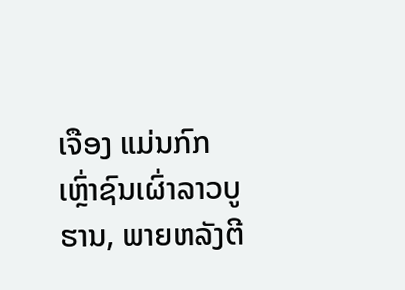ເຈືອງ ແມ່ນກົກເຫຼົ່າຊົນເຜົ່າລາວບູຮານ, ພາຍຫລັງຕີ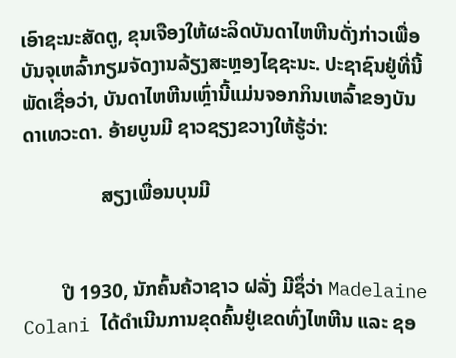ເອົາຊະນະສັດຕູ, ຂຸນເຈືອງໃຫ້ຜະລິດບັນດາໄຫຫີນດັ່ງກ່າວເພື່ອບັນຈຸເຫລົ້າກຽມຈັດງານລ້ຽງສະຫຼອງໄຊຊະນະ. ປະຊາຊົນຢູ່ທີ່ນີ້ພັດເຊື່ອວ່າ, ບັນດາໄຫຫີນເຫຼົ່ານີ້ແມ່ນຈອກກິນເຫລົ້າຂອງບັນດາເທວະດາ. ອ້າຍບູນມີ ຊາວຊຽງຂວາງໃຫ້ຮູ້ວ່າ:

                ສຽງເພື່ອນບຸນມີ


        ປີ 1930, ນັກຄົ້ນຄ້ວາຊາວ ຝລັ່ງ ມີຊຶ່ວ່າ Madelaine Colani ໄດ້ດຳເນີນການຂຸດຄົ້ນຢູ່ເຂດທົ່ງໄຫຫີນ ແລະ ຊອ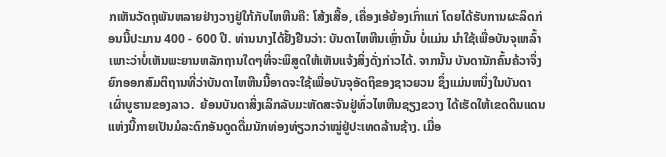ກເຫັນວັດຖຸພັນຫລາຍຢ່າງວາງຢູ່ໃກ້ກັບໄຫຫີນຄື: ໂສ້ງເສື້ອ, ເຄື່ອງເອ້ຍ້ອງເກົ່າແກ່ ໂດຍໄດ້ຮັບການຜະລິດກ່ອນນີ້ປະມານ 400 - 600 ປີ. ທ່ານນາງໄດ້ຢັ້ງຢືນວ່າ: ບັນດາໄຫຫີນເຫຼົ່ານັ້ນ ບໍ່ແມ່ນ ນຳໃຊ້ເພື່ອບັນຈຸເຫລົ້າ ເພາະວ່າບໍ່ເຫັນພະຍານຫລັກຖານໃດໆທີ່ຈະພິສູດໃຫ້ເຫັນແຈ້ງສິ່ງດັ່ງກ່າວໄດ້. ຈາກນັ້ນ ບັນດານັກຄົ້ນຄ້ວາຈຶ່ງຍົກອອກສົມຕິຖານທີ່ວ່າບັນດາໄຫຫີນນີ້ອາດຈະໃຊ້ເພື່ອບັນຈຸອັດຖິຂອງຊາວຍວນ ຊຶ່ງແມ່ນຫນຶ່ງໃນບັນດາເຜົ່າບູຮານຂອງລາວ.  ຍ້ອນບັນດາສິ່ງເລິກລັບມະຫັດສະຈັນຢູ່ທົ່ວໄຫຫີນຊຽງຂວາງ ໄດ້ເຮັດໃຫ້ເຂດດິນແດນແຫ່ງນີ້ກາຍເປັນມໍລະດົກອັນດູດດື່ມນັກທ່ອງທ່ຽວກວ່າໝູ່ຢູ່ປະເທດລ້ານຊ້າງ. ເມື່ອ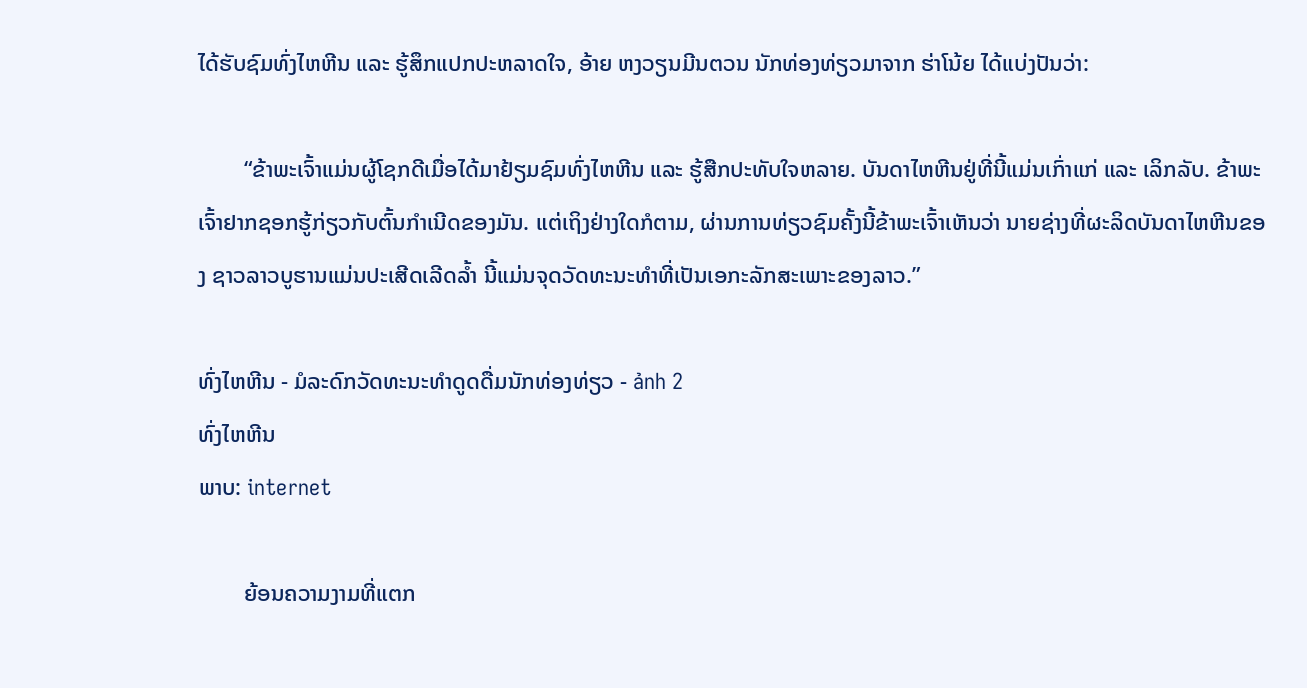ໄດ້ຮັບຊົມທົ່ງໄຫຫີນ ແລະ ຮູ້ສຶກແປກປະຫລາດໃຈ, ອ້າຍ ຫງວຽນມີນຕວນ ນັກທ່ອງທ່ຽວມາຈາກ ຮ່າໂນ້ຍ ໄດ້ແບ່ງປັນວ່າ:

        “ຂ້າພະເຈົ້າແມ່ນຜູ້ໂຊກດີເມື່ອໄດ້ມາຢ້ຽມຊົມທົ່ງໄຫຫີນ ແລະ ຮູ້ສືກປະທັບໃຈຫລາຍ. ບັນດາໄຫຫີນຢູ່ທີ່ນີ້ແມ່ນເກົ່າແກ່ ແລະ ເລິກລັບ. ຂ້າພະເຈົ້າຢາກຊອກຮູ້ກ່ຽວກັບຕົ້ນກຳເນີດຂອງມັນ. ແຕ່ເຖິງຢ່າງໃດກໍຕາມ, ຜ່ານການທ່ຽວຊົມຄັ້ງນີ້ຂ້າພະເຈົ້າເຫັນວ່າ ນາຍຊ່າງທີ່ຜະລິດບັນດາໄຫຫີນຂອງ ຊາວລາວບູຮານແມ່ນປະເສີດເລີດລ້ຳ ນີ້ແມ່ນຈຸດວັດທະນະທຳທີ່ເປັນເອກະລັກສະເພາະຂອງລາວ.”

ທົ່ງໄຫຫີນ - ມໍລະດົກວັດທະນະທຳດູດດື່ມນັກທ່ອງທ່ຽວ - ảnh 2
ທົ່ງໄຫຫີນ
ພາບ: internet

        ຍ້ອນຄວາມງາມທີ່ແຕກ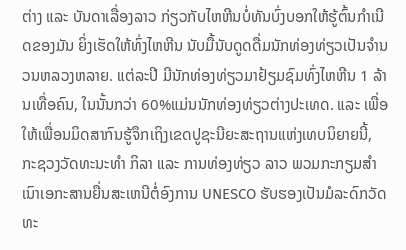ຕ່າງ ແລະ ບັນດາເລື່ອງລາວ ກ່ຽວກັບໄຫຫີນບໍ່ທັນບົ່ງບອກໃຫ້ຮູ້ຕົ້ນກຳເນີດຂອງມັນ ຍິ່ງເຮັດໃຫ້ທົ່ງໄຫຫີນ ນັບມື້ນັບດູດດື່ມນັກທ່ອງທ່ຽວເປັນຈຳນວນຫລວງຫລາຍ. ແຕ່ລະປີ ມີນັກທ່ອງທ່ຽວມາຢ້ຽມຊົມທົ່ງໄຫຫີນ 1 ລ້ານເທື່ອຄົນ, ໃນນັ້ນກວ່າ 60%ແມ່ນນັກທ່ອງທ່ຽວຕ່າງປະເທດ. ແລະ ເພື່ອໃຫ້ເພື່ອນມິດສາກົນຮູ້ຈຶກເຖິງເຂດປູຊະນີຍະສະຖານແຫ່ງເທບນິຍາຍນີ້, ກະຊວງວັດທະນະທຳ ກິລາ ແລະ ການທ່ອງທ່ຽວ ລາວ ພວມກະກຽມສຳເນົາເອກະສານຍື່ນສະເຫນີຕໍ່ອົງການ UNESCO ຮັບຮອງເປັນມໍລະດົກວັດທະ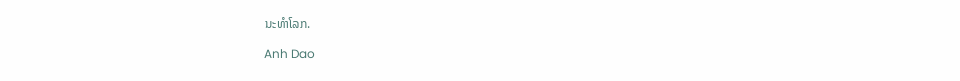ນະທຳໂລກ.

Anh Dao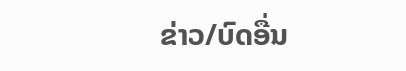ຂ່າວ/ບົດອື່ນ